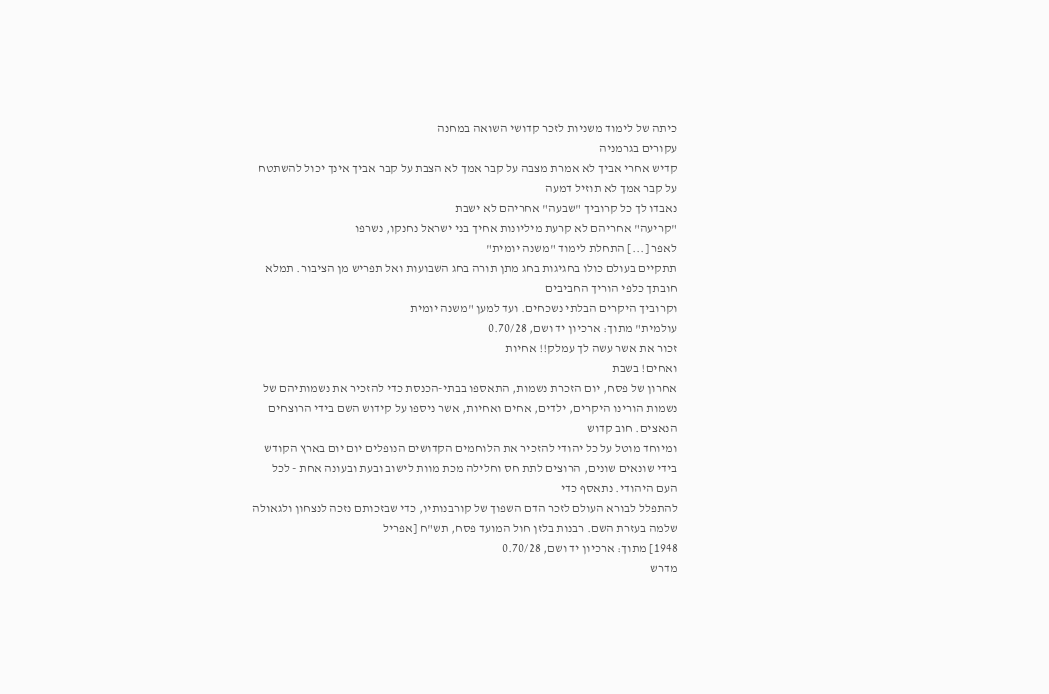כיתה של לימוד משניות לזכר קדושי השואה במחנה
עקורים בגרמניה
קדיש אחרי אביך לא אמרת מצבה על קבר אמך לא הצבת על קבר אביך אינך יכול להשתטח על קבר אמך לא תוזיל דמעה
נאבדו לך כל קרוביך "שבעה" אחריהם לא ישבת
"קריעה" אחריהם לא קרעת מיליונות אחיך בני ישראל נחנקו, נשרפו
לאפר [...] התחלת לימוד "משנה יומית"
תתקיים בעולם כולו בחגיגות בחג מתן תורה בחג השבועות ואל תפריש מן הציבור. תמלא חובתך כלפי הוריך החביבים
וקרוביך היקרים הבלתי נשכחים. ועד למען "משנה יומית
עולמית" מתוך: ארכיון יד ושם, 0.70/28
זכור את אשר עשה לך עמלק!! אחיות
ואחים! בשבת
אחרון של פסח, יום הזכרת נשמות, התאספו בבתי-הכנסת כדי להזכיר את נשמותיהם של
נשמות הורינו היקרים, ילדים, אחים ואחיות, אשר ניספו על קידוש השם בידי הרוצחים
הנאצים. חוב קדוש
ומיוחד מוטל על כל יהודי להזכיר את הלוחמים הקדושים הנופלים יום יום בארץ הקודש
בידי שונאים שונים, הרוצים לתת חס וחלילה מכת מוות לישוב ובעת ובעונה אחת - לכל
העם היהודי. נתאסף כדי
להתפלל לבורא העולם לזכר הדם השפוך של קורבנותיו, כדי שבזכותם נזכה לנצחון ולגאולה
שלמה בעזרת השם. רבנות בלזן חול המועד פסח, תש"ח [אפריל
1948] מתוך: ארכיון יד ושם, 0.70/28
מדרש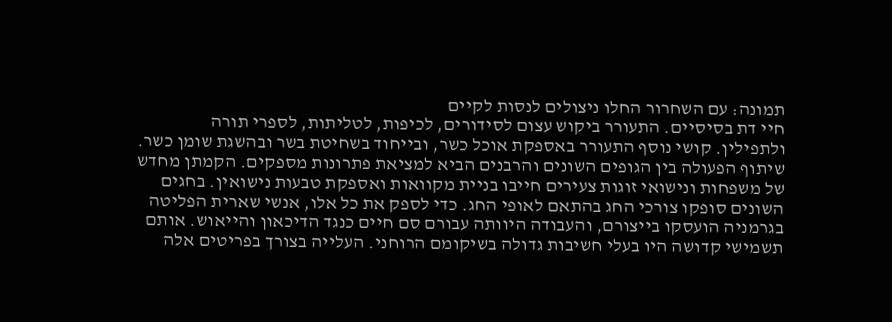תמונה: עם השחרור החלו ניצולים לנסות לקיים
חיי דת בסיסיים. התעורר ביקוש עצום לסידורים, לכיפות, לטליתות, לספרי תורה
ולתפילין. קושי נוסף התעורר באספקת אוכל כשר, ובייחוד בשחיטת בשר ובהשגת שומן כשר.
שיתוף הפעולה בין הגופים השונים והרבנים הביא למציאת פתרונות מספקים. הקמתן מחדש
של משפחות ונישואי זוגות צעירים חייבו בניית מקוואות ואספקת טבעות נישואין. בחגים
השונים סופקו צורכי החג בהתאם לאופי החג. כדי לספק את כל אלו, אנשי שארית הפליטה
בגרמניה הועסקו בייצורם, והעבודה היוותה עבורם סם חיים כנגד הדיכאון והייאוש. אותם
תשמישי קדושה היו בעלי חשיבות גדולה בשיקומם הרוחני. העלייה בצורך בפריטים אלה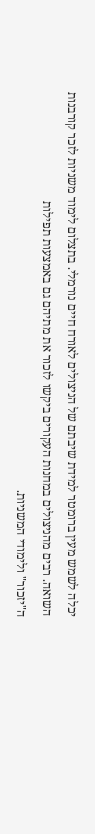יכלה לשמש מעין ברומטר למידת שיבתם של הניצולים לאורח חיים נורמלי. בתצלום לימוד משניות לזכר קורבנות
השואה. רבים מהניצולים במחנות העקורים ביקשו לזכור את מתיהם גם באמצעות תפילות
ה"יזכור" ולימודי המשניות.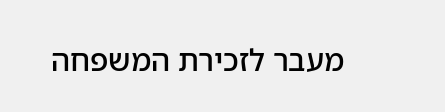מעבר לזכירת המשפחה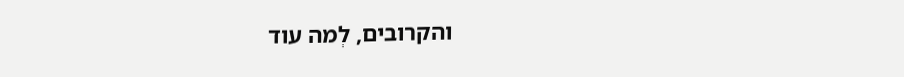והקרובים, לְמה עוד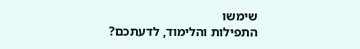שימשו
התפילות והלימוד, לדעתכם?